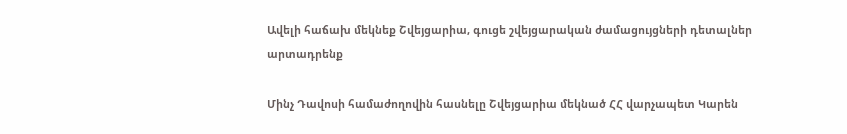Ավելի հաճախ մեկնեք Շվեյցարիա, գուցե շվեյցարական ժամացույցների դետալներ արտադրենք

Մինչ Դավոսի համաժողովին հասնելը Շվեյցարիա մեկնած ՀՀ վարչապետ Կարեն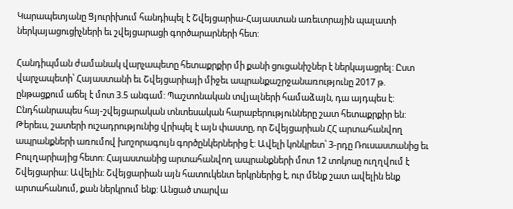Կարապետյանը Ցյուրիխում հանդիպել է Շվեյցարիա-Հայաստան առեւտրային պալատի ներկայացուցիչների եւ շվեյցարացի գործարարների հետ:

Հանդիպման ժամանակ վարչապետը հետաքրքիր մի քանի ցուցանիշներ է ներկայացրել: Ըստ վարչապետի՝ Հայաստանի եւ Շվեյցարիայի միջեւ ապրանքաշրջանառությունը 2017 թ. ընթացքում աճել է մոտ 3.5 անգամ: Պաշտոնական տվյալների համաձայն, դա այդպես է: Ընդհանրապես հայ-շվեյցարական տնտեսական հարաբերությունները շատ հետաքրքիր են: Թերեւս, շատերի ուշադրությունից վրիպել է այն փաստը, որ Շվեյցարիան ՀՀ արտահանվող ապրանքների առումով խոշորագույն գործընկերներից է: Ավելի կոնկրետ՝ 3-րդը Ռուսաստանից եւ Բուլղարիայից հետո: Հայաստանից արտահանվող ապրանքների մոտ 12 տոկոսը ուղղվում է Շվեյցարիա: Ավելին: Շվեյցարիան այն հատուկենտ երկրներից է, ուր մենք շատ ավելին ենք արտահանում, քան ներկրում ենք: Անցած տարվա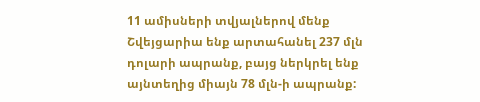11 ամիսների տվյալներով մենք Շվեյցարիա ենք արտահանել 237 մլն դոլարի ապրանք, բայց ներկրել ենք այնտեղից միայն 78 մլն-ի ապրանք: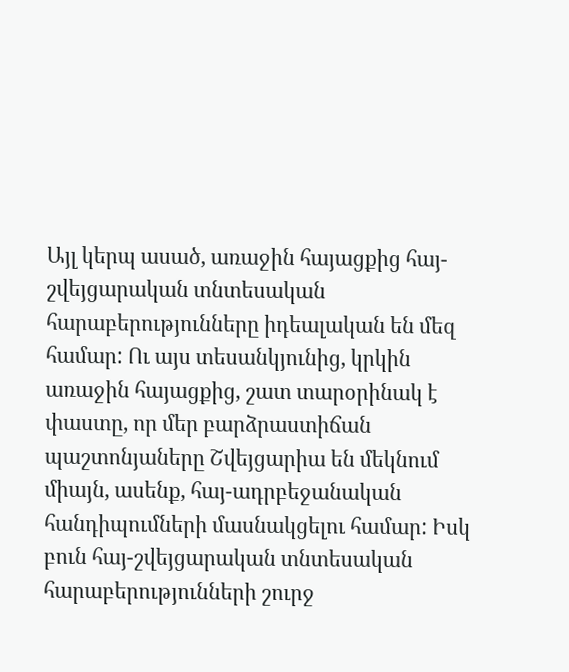Այլ կերպ ասած, առաջին հայացքից հայ-շվեյցարական տնտեսական հարաբերությունները իդեալական են մեզ համար: Ու այս տեսանկյունից, կրկին առաջին հայացքից, շատ տարօրինակ է փաստը, որ մեր բարձրաստիճան պաշտոնյաները Շվեյցարիա են մեկնում միայն, ասենք, հայ-ադրբեջանական հանդիպումների մասնակցելու համար: Իսկ բուն հայ-շվեյցարական տնտեսական հարաբերությունների շուրջ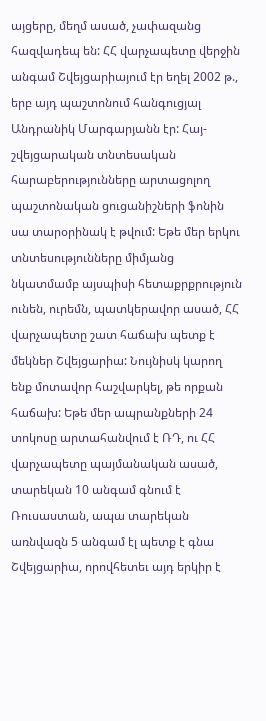այցերը, մեղմ ասած, չափազանց հազվադեպ են: ՀՀ վարչապետը վերջին անգամ Շվեյցարիայում էր եղել 2002 թ., երբ այդ պաշտոնում հանգուցյալ Անդրանիկ Մարգարյանն էր: Հայ-շվեյցարական տնտեսական հարաբերությունները արտացոլող պաշտոնական ցուցանիշների ֆոնին սա տարօրինակ է թվում: Եթե մեր երկու տնտեսությունները միմյանց նկատմամբ այսպիսի հետաքրքրություն ունեն, ուրեմն, պատկերավոր ասած, ՀՀ վարչապետը շատ հաճախ պետք է մեկներ Շվեյցարիա: Նույնիսկ կարող ենք մոտավոր հաշվարկել, թե որքան հաճախ: Եթե մեր ապրանքների 24 տոկոսը արտահանվում է ՌԴ, ու ՀՀ վարչապետը պայմանական ասած, տարեկան 10 անգամ գնում է Ռուսաստան, ապա տարեկան առնվազն 5 անգամ էլ պետք է գնա Շվեյցարիա, որովհետեւ այդ երկիր է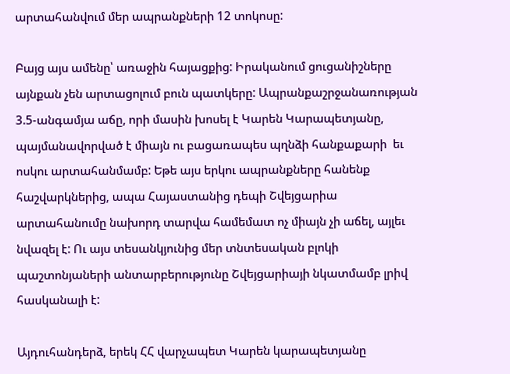արտահանվում մեր ապրանքների 12 տոկոսը:

Բայց այս ամենը՝ առաջին հայացքից: Իրականում ցուցանիշները այնքան չեն արտացոլում բուն պատկերը: Ապրանքաշրջանառության 3.5-անգամյա աճը, որի մասին խոսել է Կարեն Կարապետյանը, պայմանավորված է միայն ու բացառապես պղնձի հանքաքարի  եւ ոսկու արտահանմամբ: Եթե այս երկու ապրանքները հանենք հաշվարկներից, ապա Հայաստանից դեպի Շվեյցարիա արտահանումը նախորդ տարվա համեմատ ոչ միայն չի աճել, այլեւ նվազել է: Ու այս տեսանկյունից մեր տնտեսական բլոկի պաշտոնյաների անտարբերությունը Շվեյցարիայի նկատմամբ լրիվ հասկանալի է:

Այդուհանդերձ, երեկ ՀՀ վարչապետ Կարեն կարապետյանը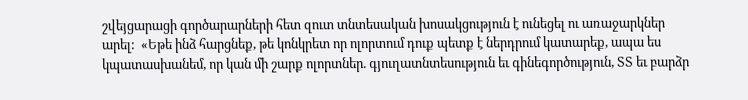շվեյցարացի գործարարների հետ զուտ տնտեսական խոսակցություն է ունեցել ու առաջարկներ արել:  «Եթե ինձ հարցնեք, թե կոնկրետ որ ոլորտում դուք պետք է ներդրում կատարեք, ապա ես կպատասխանեմ, որ կան մի շարք ոլորտներ. գյուղատնտեսություն եւ գինեգործություն, ՏՏ եւ բարձր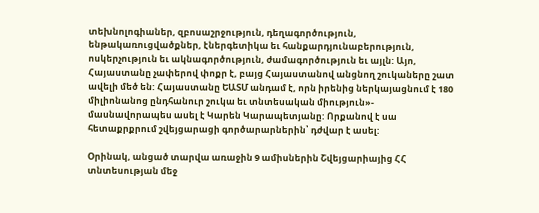տեխնոլոգիաներ, զբոսաշրջություն, դեղագործություն, ենթակառուցվածքներ, էներգետիկա եւ հանքարդյունաբերություն, ոսկերչություն եւ ակնագործություն, ժամագործություն եւ այլն: Այո, Հայաստանը չափերով փոքր է, բայց Հայաստանով անցնող շուկաները շատ ավելի մեծ են: Հայաստանը ԵԱՏՄ անդամ է, որն իրենից ներկայացնում է 180 միլիոնանոց ընդհանուր շուկա եւ տնտեսական միություն»- մասնավորապես ասել է Կարեն Կարապետյանը: Որքանով է սա հետաքրքրում շվեյցարացի գործարարներին՝ դժվար է ասել:

Օրինակ, անցած տարվա առաջին 9 ամիսներին Շվեյցարիայից ՀՀ տնտեսության մեջ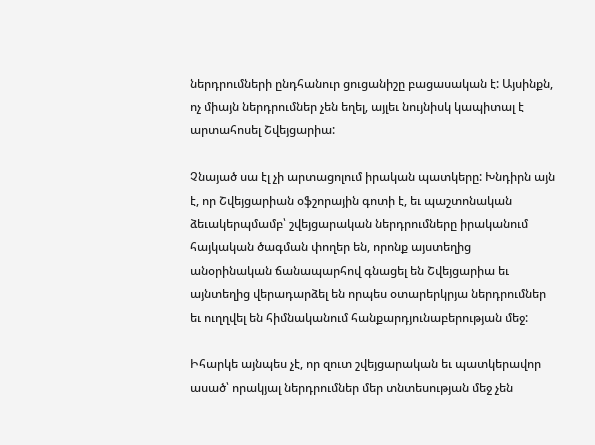ներդրումների ընդհանուր ցուցանիշը բացասական է: Այսինքն, ոչ միայն ներդրումներ չեն եղել, այլեւ նույնիսկ կապիտալ է արտահոսել Շվեյցարիա:

Չնայած սա էլ չի արտացոլում իրական պատկերը: Խնդիրն այն է, որ Շվեյցարիան օֆշորային գոտի է, եւ պաշտոնական ձեւակերպմամբ՝ շվեյցարական ներդրումները իրականում հայկական ծագման փողեր են, որոնք այստեղից անօրինական ճանապարհով գնացել են Շվեյցարիա եւ այնտեղից վերադարձել են որպես օտարերկրյա ներդրումներ եւ ուղղվել են հիմնականում հանքարդյունաբերության մեջ:

Իհարկե այնպես չէ, որ զուտ շվեյցարական եւ պատկերավոր ասած՝ որակյալ ներդրումներ մեր տնտեսության մեջ չեն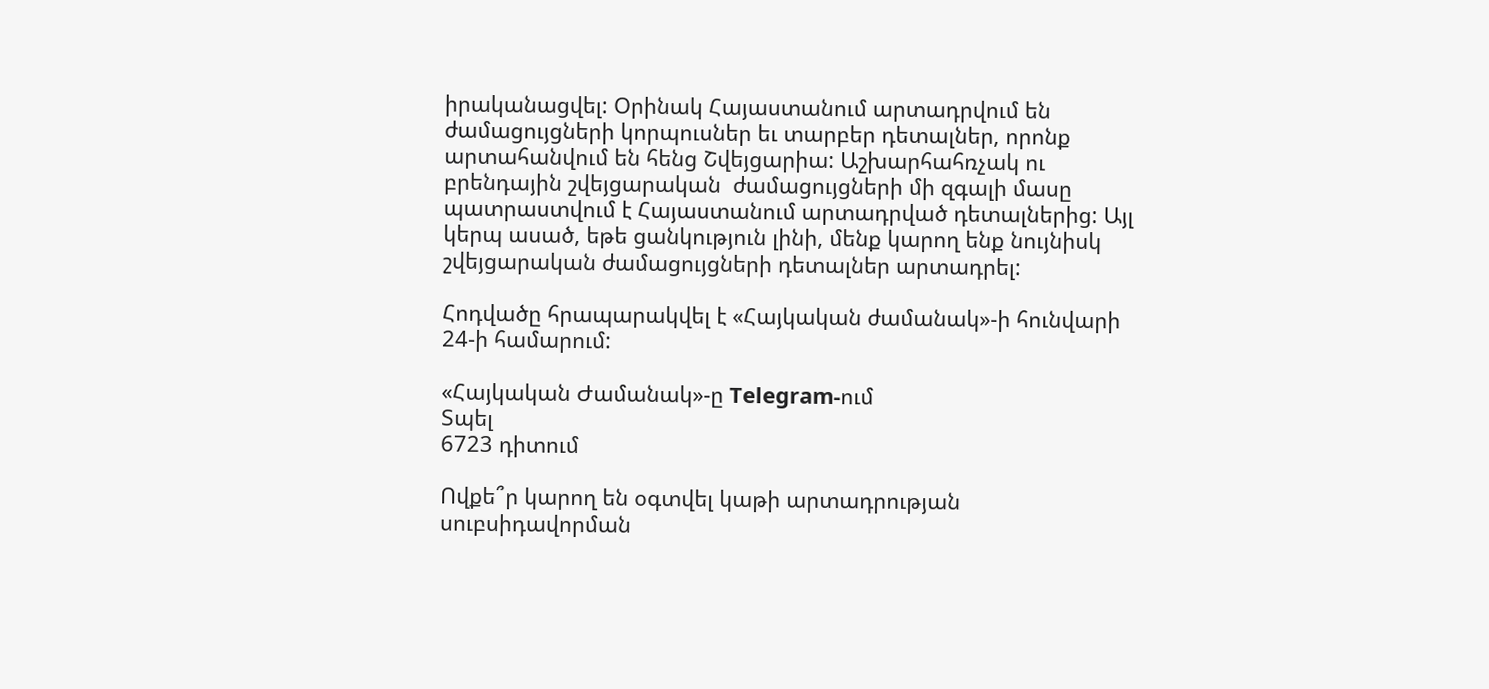իրականացվել: Օրինակ Հայաստանում արտադրվում են ժամացույցների կորպուսներ եւ տարբեր դետալներ, որոնք արտահանվում են հենց Շվեյցարիա: Աշխարհահռչակ ու բրենդային շվեյցարական  ժամացույցների մի զգալի մասը պատրաստվում է Հայաստանում արտադրված դետալներից: Այլ կերպ ասած, եթե ցանկություն լինի, մենք կարող ենք նույնիսկ շվեյցարական ժամացույցների դետալներ արտադրել:

Հոդվածը հրապարակվել է «Հայկական ժամանակ»-ի հունվարի 24-ի համարում:

«Հայկական Ժամանակ»-ը Telegram-ում
Տպել
6723 դիտում

Ովքե՞ր կարող են օգտվել կաթի արտադրության սուբսիդավորման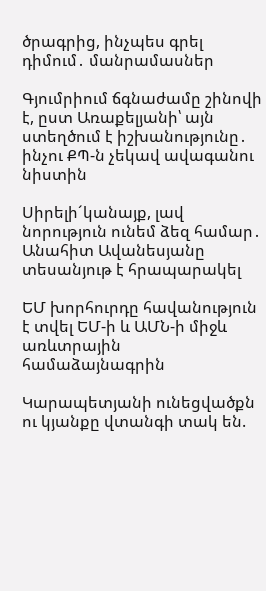ծրագրից, ինչպես գրել դիմում․ մանրամասներ

Գյումրիում ճգնաժամը շինովի է, ըստ Առաքելյանի՝ այն ստեղծում է իշխանությունը․ ինչու ՔՊ-ն չեկավ ավագանու նիստին

Սիրելի´կանայք, լավ նորություն ունեմ ձեզ համար․ Անահիտ Ավանեսյանը տեսանյութ է հրապարակել

ԵՄ խորհուրդը հավանություն է տվել ԵՄ-ի և ԱՄՆ-ի միջև առևտրային համաձայնագրին

Կարապետյանի ունեցվածքն ու կյանքը վտանգի տակ են.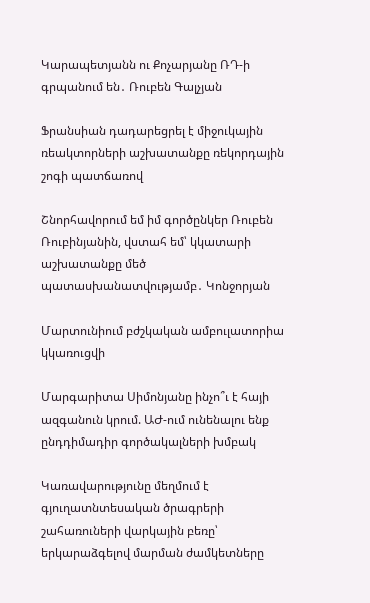Կարապետյանն ու Քոչարյանը ՌԴ-ի գրպանում են․ Ռուբեն Գալչյան

Ֆրանսիան դադարեցրել է միջուկային ռեակտորների աշխատանքը ռեկորդային շոգի պատճառով

Շնորհավորում եմ իմ գործընկեր Ռուբեն Ռուբինյանին, վստահ եմ՝ կկատարի աշխատանքը մեծ պատասխանատվությամբ․ Կոնջորյան

Մարտունիում բժշկական ամբուլատորիա կկառուցվի

Մարգարիտա Սիմոնյանը ինչո՞ւ է հայի ազգանուն կրում. ԱԺ-ում ունենալու ենք ընդդիմադիր գործակալների խմբակ

Կառավարությունը մեղմում է գյուղատնտեսական ծրագրերի շահառուների վարկային բեռը՝ երկարաձգելով մարման ժամկետները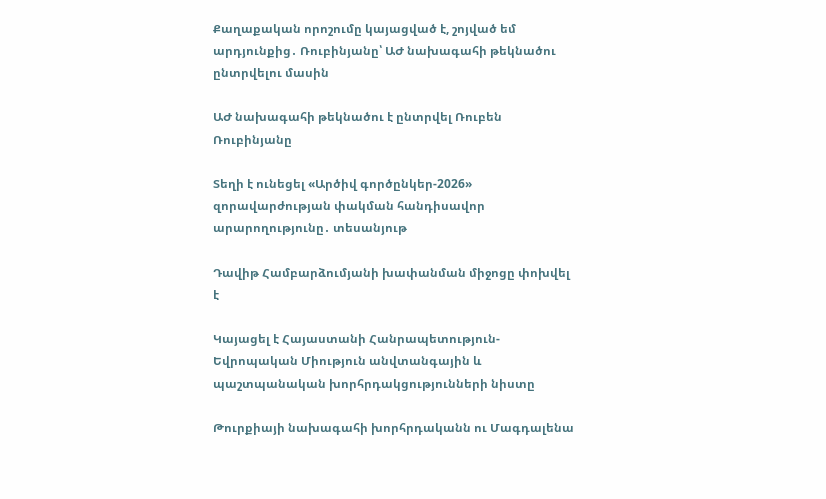Քաղաքական որոշումը կայացված է, շոյված եմ արդյունքից․ Ռուբինյանը՝ ԱԺ նախագահի թեկնածու ընտրվելու մասին

ԱԺ նախագահի թեկնածու է ընտրվել Ռուբեն Ռուբինյանը

Տեղի է ունեցել «Արծիվ գործընկեր-2026» զորավարժության փակման հանդիսավոր արարողությունը․ տեսանյութ

Դավիթ Համբարձումյանի խափանման միջոցը փոխվել է

Կայացել է Հայաստանի Հանրապետություն-Եվրոպական Միություն անվտանգային և պաշտպանական խորհրդակցությունների նիստը

Թուրքիայի նախագահի խորհրդականն ու Մագդալենա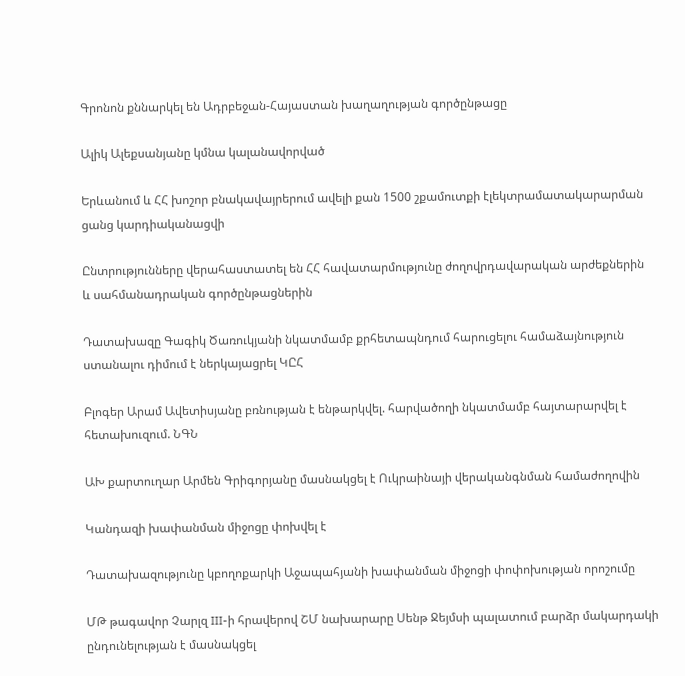Գրոնոն քննարկել են Ադրբեջան-Հայաստան խաղաղության գործընթացը

Ալիկ Ալեքսանյանը կմնա կալանավորված

Երևանում և ՀՀ խոշոր բնակավայրերում ավելի քան 1500 շքամուտքի էլեկտրամատակարարման ցանց կարդիականացվի

Ընտրությունները վերահաստատել են ՀՀ հավատարմությունը ժողովրդավարական արժեքներին և սահմանադրական գործընթացներին

Դատախազը Գագիկ Ծառուկյանի նկատմամբ քրհետապնդում հարուցելու համաձայնություն ստանալու դիմում է ներկայացրել ԿԸՀ

Բլոգեր Արամ Ավետիսյանը բռնության է ենթարկվել. հարվածողի նկատմամբ հայտարարվել է հետախուզում. ՆԳՆ

ԱԽ քարտուղար Արմեն Գրիգորյանը մասնակցել է Ուկրաինայի վերականգնման համաժողովին

Կանդազի խափանման միջոցը փոխվել է

Դատախազությունը կբողոքարկի Աջապահյանի խափանման միջոցի փոփոխության որոշումը

ՄԹ թագավոր Չարլզ III-ի հրավերով ՇՄ նախարարը Սենթ Ջեյմսի պալատում բարձր մակարդակի ընդունելության է մասնակցել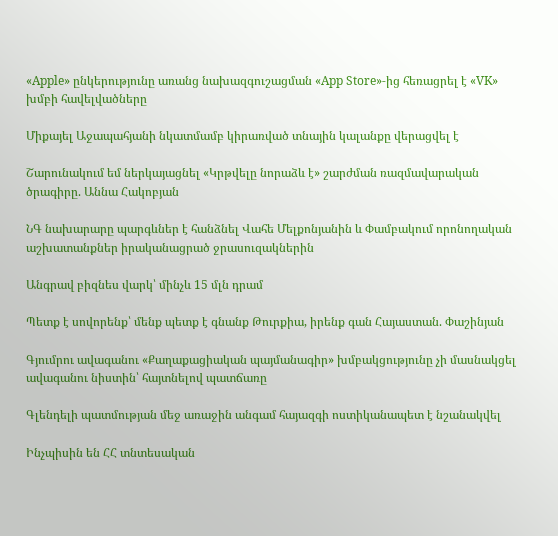«Apple» ընկերությունը առանց նախազգուշացման «App Store»-ից հեռացրել է «VK» խմբի հավելվածները

Միքայել Աջապահյանի նկատմամբ կիրառված տնային կալանքը վերացվել է

Շարունակում եմ ներկայացնել «Կրթվելը նորաձև է» շարժման ռազմավարական ծրագիրը. Աննա Հակոբյան

ՆԳ նախարարը պարգևներ է հանձնել Վահե Մելքոնյանին և Փամբակում որոնողական աշխատանքներ իրականացրած ջրասուզակներին

Անգրավ բիզնես վարկ՝ մինչև 15 մլն դրամ

Պետք է սովորենք՝ մենք պետք է գնանք Թուրքիա, իրենք գան Հայաստան. Փաշինյան

Գյումրու ավագանու «Քաղաքացիական պայմանագիր» խմբակցությունը չի մասնակցել ավագանու նիստին՝ հայտնելով պատճառը

Գլենդելի պատմության մեջ առաջին անգամ հայազգի ոստիկանապետ է նշանակվել

Ինչպիսին են ՀՀ տնտեսական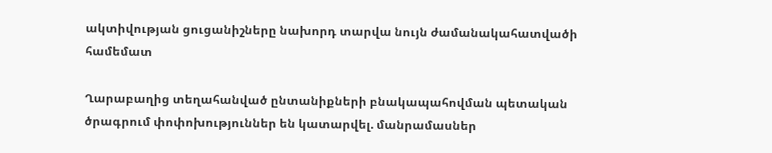ակտիվության ցուցանիշները նախորդ տարվա նույն ժամանակահատվածի համեմատ

Ղարաբաղից տեղահանված ընտանիքների բնակապահովման պետական ծրագրում փոփոխություններ են կատարվել. մանրամասներ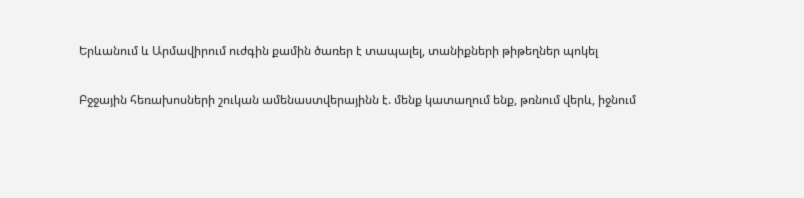Երևանում և Արմավիրում ուժգին քամին ծառեր է տապալել, տանիքների թիթեղներ պոկել

Բջջային հեռախոսների շուկան ամենաստվերայինն է. մենք կատաղում ենք, թռնում վերև, իջնում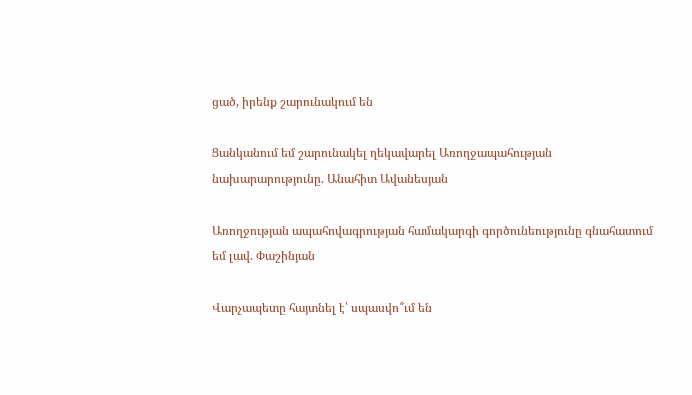ցած, իրենք շարունակում են

Ցանկանում եմ շարունակել ղեկավարել Առողջապահության նախարարությունը. Անահիտ Ավանեսյան

Առողջության ապահովագրության համակարգի գործունեությունը գնահատում եմ լավ. Փաշինյան

Վարչապետը հայտնել է՝ սպասվո՞ւմ են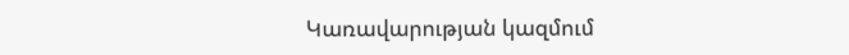Կառավարության կազմում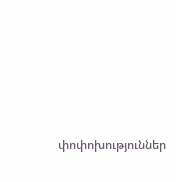փոփոխություններ